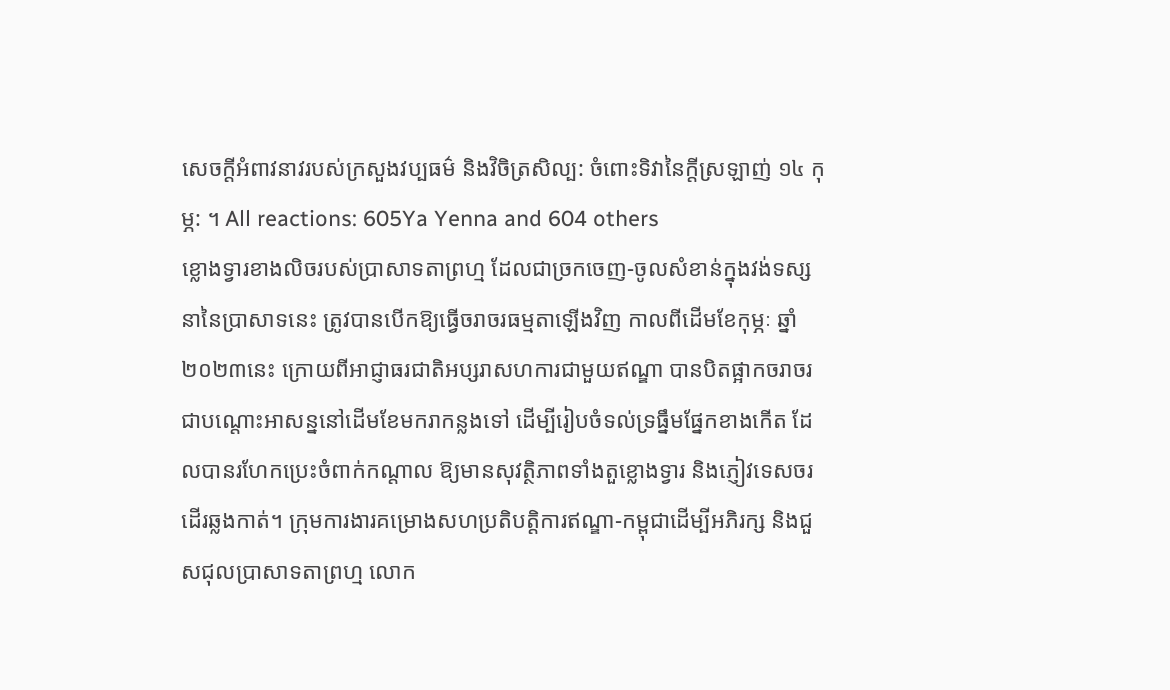សេចក្តីអំពាវនាវរបស់ក្រសួងវប្បធម៌ និងវិចិត្រសិល្ប: ចំពោះទិវានៃក្តីស្រឡាញ់ ១៤ កុម្ភ: ។ All reactions: 605Ya Yenna and 604 others
ខ្លោងទ្វារខាងលិចរបស់ប្រាសាទតាព្រហ្ម ដែលជាច្រកចេញ-ចូលសំខាន់ក្នុងវង់ទស្សនានៃប្រាសាទនេះ ត្រូវបានបើកឱ្យធ្វើចរាចរធម្មតាឡើងវិញ កាលពីដើមខែកុម្ភៈ ឆ្នាំ២០២៣នេះ ក្រោយពីអាជ្ញាធរជាតិអប្សរាសហការជាមួយឥណ្ឌា បានបិតផ្អាកចរាចរជាបណ្តោះអាសន្ននៅដើមខែមករាកន្លងទៅ ដើម្បីរៀបចំទល់ទ្រធ្នឹមផ្នែកខាងកើត ដែលបានរហែកប្រេះចំពាក់កណ្តាល ឱ្យមានសុវត្ថិភាពទាំងតួខ្លោងទ្វារ និងភ្ញៀវទេសចរដើរឆ្លងកាត់។ ក្រុមការងារគម្រោងសហប្រតិបត្តិការឥណ្ឌា-កម្ពុជាដើម្បីអភិរក្ស និងជួសជុលប្រាសាទតាព្រហ្ម លោក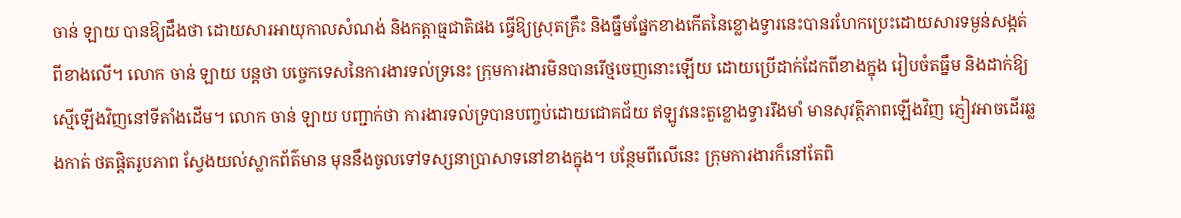ចាន់ ឡាយ បានឱ្យដឹងថា ដោយសារអាយុកាលសំណង់ និងកត្តាធ្មជាតិផង ធ្វើឱ្យស្រុតគ្រឹះ និងធ្នឹមផ្នែកខាងកើតនៃខ្លោងទ្វារនេះបានរហែកប្រេះដោយសារទម្ងន់សង្កត់ពីខាងលើ។ លោក ចាន់ ឡាយ បន្តថា បច្ចេកទេសនៃការងារទល់ទ្រនេះ ក្រុមការងារមិនបានរើថ្មចេញនោះឡើយ ដោយប្រើដាក់ដែកពីខាងក្នុង រៀបចំតធ្នឹម និងដាក់ឱ្យស្មើឡើងវិញនៅទីតាំងដើម។ លោក ចាន់ ឡាយ បញ្ជាក់ថា ការងារទល់ទ្របានបញ្ចប់ដោយជោគជ័យ ឥឡូវនេះតួខ្លោងទ្វាររឹងមាំ មានសុវត្ថិភាពឡើងវិញ ភ្ញៀវអាចដើរឆ្លងកាត់ ថតផ្តិតរូបភាព ស្វែងយល់ស្លាកព័ត៌មាន មុននឹងចូលទៅទស្សនាប្រាសាទនៅខាងក្នុង។ បន្ថែមពីលើនេះ ក្រុមការងារក៏នៅតែពិ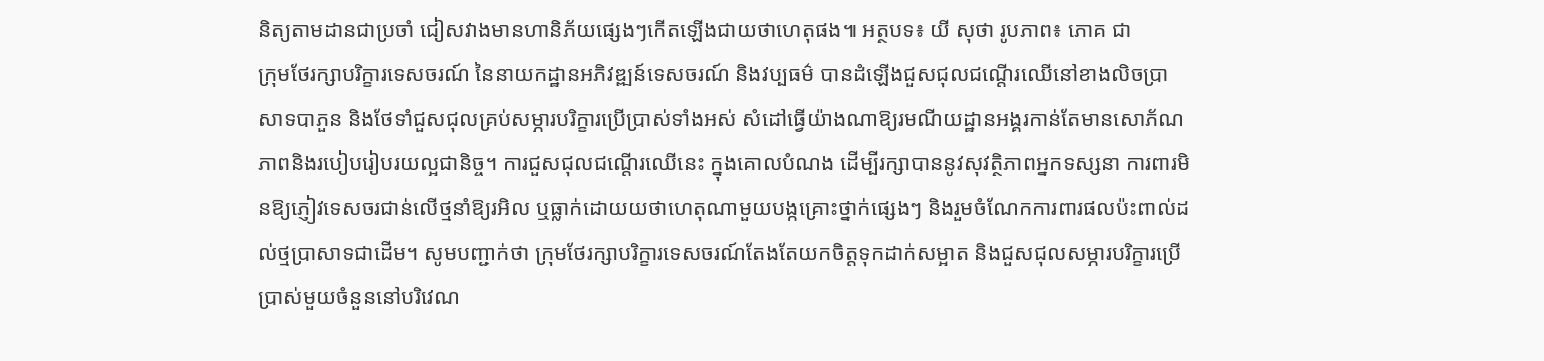និត្យតាមដានជាប្រចាំ ជៀសវាងមានហានិភ័យផ្សេងៗកើតឡើងជាយថាហេតុផង៕ អត្ថបទ៖ យី សុថា រូបភាព៖ ភោគ ជា
ក្រុមថែរក្សាបរិក្ខារទេសចរណ៍ នៃនាយកដ្ឋានអភិវឌ្ឍន៍ទេសចរណ៍ និងវប្បធម៌ បានដំឡើងជួសជុលជណ្តើរឈើនៅខាងលិចប្រាសាទបាភួន និងថែទាំជួសជុលគ្រប់សម្ភារបរិក្ខារប្រើប្រាស់ទាំងអស់ សំដៅធ្វើយ៉ាងណាឱ្យរមណីយដ្ឋានអង្គរកាន់តែមានសោភ័ណភាពនិងរបៀបរៀបរយល្អជានិច្ច។ ការជួសជុលជណ្តើរឈើនេះ ក្នុងគោលបំណង ដើម្បីរក្សាបាននូវសុវត្ថិភាពអ្នកទស្សនា ការពារមិនឱ្យភ្ញៀវទេសចរជាន់លើថ្មនាំឱ្យរអិល ឬធ្លាក់ដោយយថាហេតុណាមួយបង្កគ្រោះថ្នាក់ផ្សេងៗ និងរួមចំណែកការពារផលប៉ះពាល់ដល់ថ្មប្រាសាទជាដើម។ សូមបញ្ជាក់ថា ក្រុមថែរក្សាបរិក្ខារទេសចរណ៍តែងតែយកចិត្តទុកដាក់សម្អាត និងជួសជុលសម្ភារបរិក្ខារប្រើប្រាស់មួយចំនួននៅបរិវេណ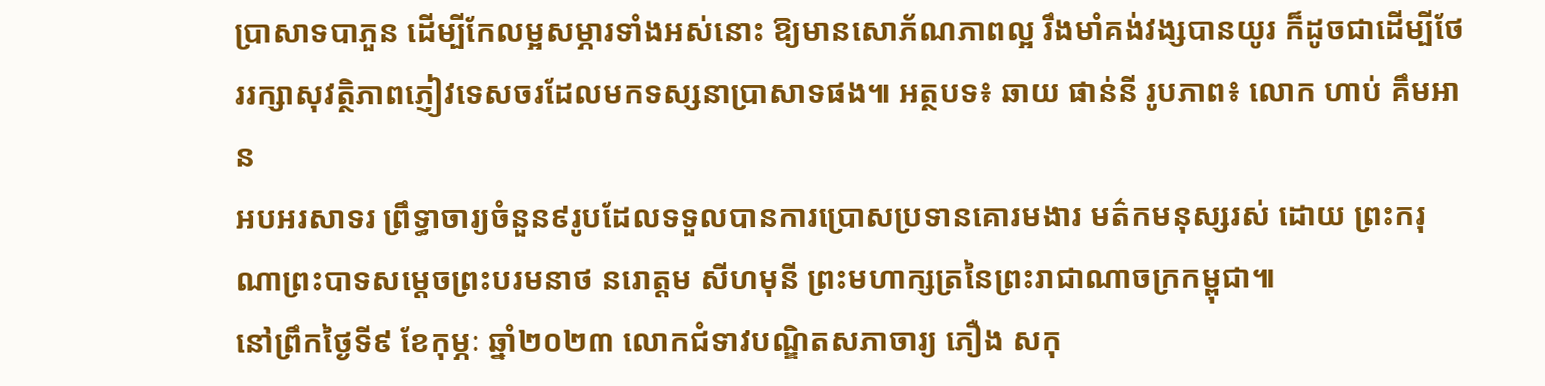ប្រាសាទបាភួន ដើម្បីកែលម្អសម្ភារទាំងអស់នោះ ឱ្យមានសោភ័ណភាពល្អ រឹងមាំគង់វង្សបានយូរ ក៏ដូចជាដើម្បីថែររក្សាសុវត្ថិភាពភ្ញៀវទេសចរដែលមកទស្សនាប្រាសាទផង៕ អត្ថបទ៖ ឆាយ ផាន់នី រូបភាព៖ លោក ហាប់ គឹមអាន
អបអរសាទរ ព្រឹទ្ធាចារ្យចំនួន៩រូបដែលទទួលបានការប្រោសប្រទានគោរមងារ មត៌កមនុស្សរស់ ដោយ ព្រះករុណាព្រះបាទសម្ដេចព្រះបរមនាថ នរោត្តម សីហមុនី ព្រះមហាក្សត្រនៃព្រះរាជាណាចក្រកម្ពុជា៕
នៅព្រឹកថ្ងៃទី៩ ខែកុម្ភៈ ឆ្នាំ២០២៣ លោកជំទាវបណ្ឌិតសភាចារ្យ ភឿង សកុ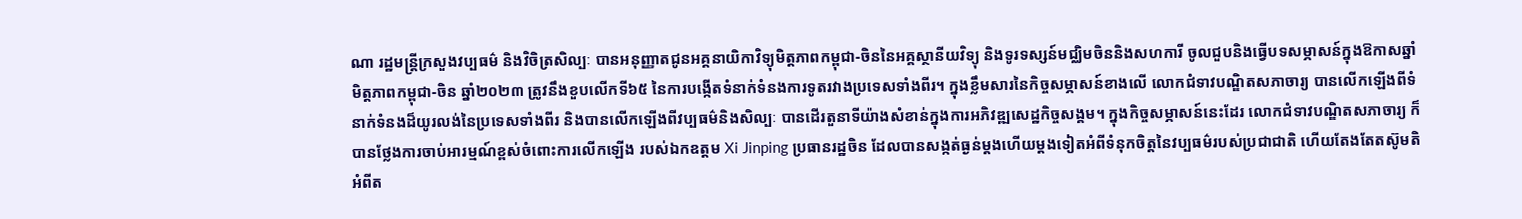ណា រដ្ឋមន្រ្តីក្រសួងវប្បធម៌ និងវិចិត្រសិល្បៈ បានអនុញ្ញាតជូនអគ្គនាយិកាវិទ្យុមិត្តភាពកម្ពុជា-ចិននៃអគ្គស្ថានីយវិទ្យុ និងទូរទស្សន៍មជ្ឈិមចិននិងសហការី ចូលជួបនិងធ្វើបទសម្ភាសន៍ក្នុងឱកាសឆ្នាំមិត្តភាពកម្ពុជា-ចិន ឆ្នាំ២០២៣ ត្រូវនឹងខួបលើកទី៦៥ នៃការបង្កើតទំនាក់ទំនងការទូតរវាងប្រទេសទាំងពីរ។ ក្នុងខ្លឹមសារនៃកិច្ចសម្ភាសន៍ខាងលើ លោកជំទាវបណ្ឌិតសភាចារ្យ បានលើកឡើងពីទំនាក់ទំនងដ៏យូរលង់នៃប្រទេសទាំងពីរ និងបានលើកឡើងពីវប្បធម៌និងសិល្បៈ បានដើរតួនាទីយ៉ាងសំខាន់ក្នុងការអភិវឌ្ឍសេដ្ឋកិច្ចសង្គម។ ក្នុងកិច្ចសម្ភាសន៍នេះដែរ លោកជំទាវបណ្ឌិតសភាចារ្យ ក៏បានថ្លែងការចាប់អារម្មណ៍ខ្ពស់ចំពោះការលើកឡើង របស់ឯកឧត្តម Xi Jinping ប្រធានរដ្ឋចិន ដែលបានសង្កត់ធ្ងន់ម្តងហើយម្តងទៀតអំពីទំនុកចិត្តនៃវប្បធម៌របស់ប្រជាជាតិ ហើយតែងតែតស៊ូមតិអំពីត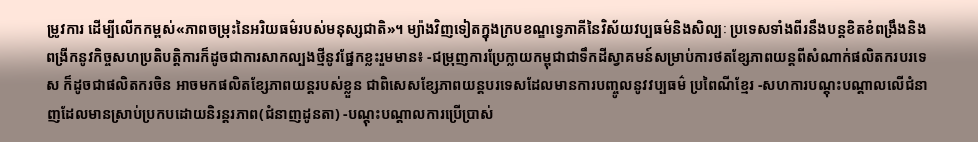ម្រូវការ ដើម្បីលើកកម្ពស់«ភាពចម្រុះនៃអរិយធម៌របស់មនុស្សជាតិ»។ ម្យ៉ាងវិញទៀតក្នុងក្របខណ្ឌទ្វេភាគីនៃវិស័យវប្បធម៌និងសិល្បៈ ប្រទេសទាំងពីរនឹងបន្តខិតខំពង្រឹងនិងពង្រីកនូវកិច្ចសហប្រតិបត្តិការក៏ដូចជាការសាកល្បងថ្មីនូវផ្នែកខ្លះរួមមាន៖ -ជម្រុញការប្រែក្លាយកម្ពុជាជាទឹកដីស្វាគមន៍សម្រាប់ការថតខ្សែភាពយន្តពីសំណាក់ផលិតករបរទេស ក៏ដូចជាផលិតករចិន អាចមកផលិតខ្សែភាពយន្តរបស់ខ្លួន ជាពិសេសខ្សែភាពយន្តបរទេសដែលមានការបញ្ចូលនូវវប្បធម៌ ប្រពៃណីខ្មែរ -សហការបណ្តុះបណ្តាលលើជំនាញដែលមានស្រាប់ប្រកបដោយនិរន្តរភាព(ជំនាញដូនតា) -បណ្តុះបណ្តាលការប្រើប្រាស់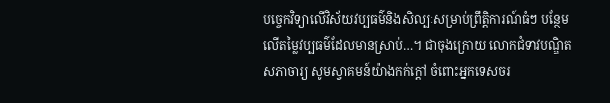បច្ចេកវិទ្យាលើវិស័យវប្បធម៌និងសិល្បៈសម្រាប់ព្រឹត្តិការណ៍ធំៗ បន្ថែមលើតម្លៃវប្បធម៌ដែលមានស្រាប់…។ ជាចុងក្រោយ លោកជំទាវបណ្ឌិតសភាចារ្យ សូមស្វាគមន៍យ៉ាងកក់ក្តៅ ចំពោះអ្នកទេសចរ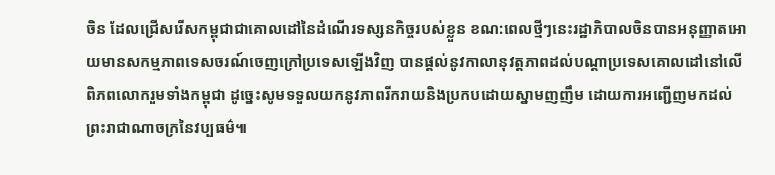ចិន ដែលជ្រើសរើសកម្ពុជាជាគោលដៅនៃដំណើរទស្សនកិច្ចរបស់ខ្លួន ខណ:ពេលថ្មីៗនេះរដ្ឋាភិបាលចិនបានអនុញ្ញាតអោយមានសកម្មភាពទេសចរណ៍ចេញក្រៅប្រទេសឡើងវិញ បានផ្តល់នូវកាលានុវត្តភាពដល់បណ្តាប្រទេសគោលដៅនៅលើពិភពលោករួមទាំងកម្ពុជា ដូច្នេះសូមទទួលយកនូវភាពរីករាយនិងប្រកបដោយស្នាមញញឹម ដោយការអញ្ជើញមកដល់ព្រះរាជាណាចក្រនៃវប្បធម៌៕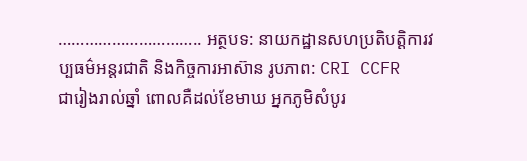………………………….. អត្ថបទ: នាយកដ្ឋានសហប្រតិបត្តិការវប្បធម៌អន្តរជាតិ និងកិច្ចការអាស៊ាន រូបភាព: CRI CCFR
ជារៀងរាល់ឆ្នាំ ពោលគឺដល់ខែមាឃ អ្នកភូមិសំបូរ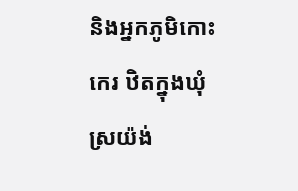និងអ្នកភូមិកោះកេរ ឋិតក្នុងឃុំស្រយ៉ង់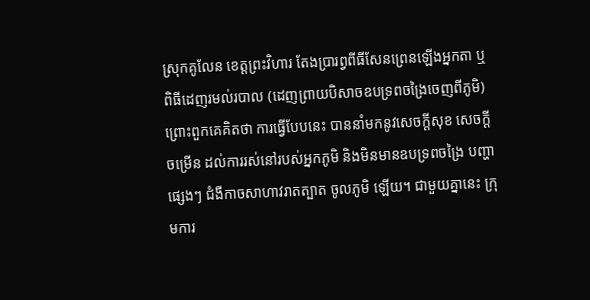ស្រុកគូលែន ខេត្តព្រះវិហារ តែងប្រារព្វពីធីសែនព្រេនឡើងអ្នកតា ឬពិធីដេញរមល់របាល (ដេញព្រាយបិសាចឧបទ្រពចង្រៃចេញពីភូមិ) ព្រោះពួកគេគិតថា ការធ្វើបែបនេះ បាននាំមកនូវសេចក្តីសុខ សេចក្តីចម្រើន ដល់ការរស់នៅរបស់អ្នកភូមិ និងមិនមានឧបទ្រពចង្រៃ បញ្ហាផ្សេងៗ ជំងឺកាចសាហាវរាតត្បាត ចូលភូមិ ឡើយ។ ជាមួយគ្នានេះ ក្រុមការ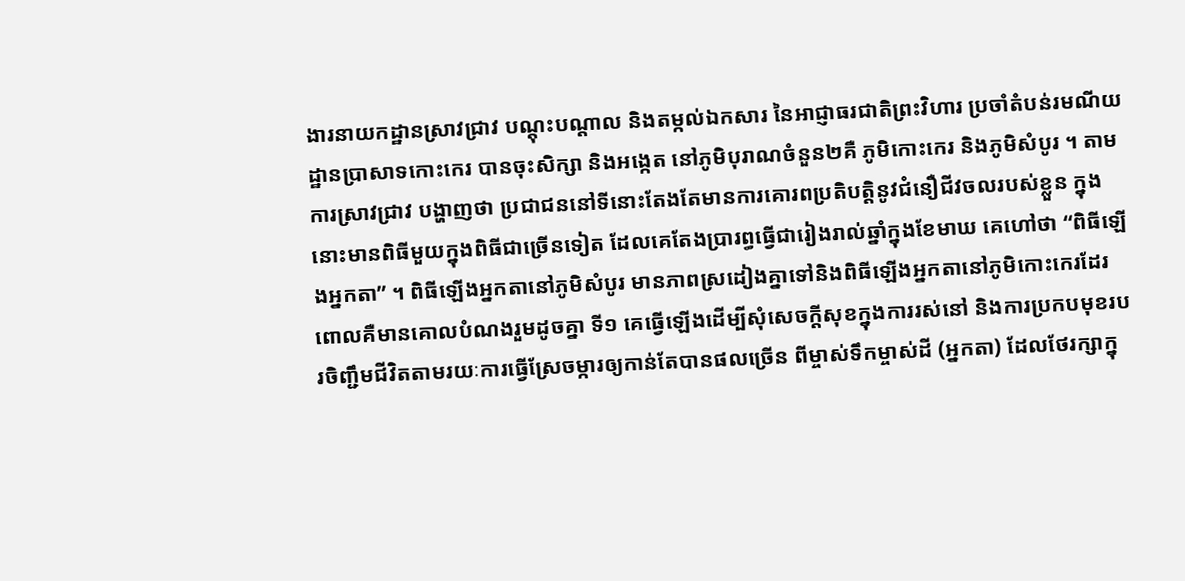ងារនាយកដ្ឋានស្រាវជ្រាវ បណ្តុះបណ្តាល និងតម្កល់ឯកសារ នៃអាជ្ញាធរជាតិព្រះវិហារ ប្រចាំតំបន់រមណីយដ្ឋានប្រាសាទកោះកេរ បានចុះសិក្សា និងអង្កេត នៅភូមិបុរាណចំនួន២គឺ ភូមិកោះកេរ និងភូមិសំបូរ ។ តាមការស្រាវជ្រាវ បង្ហាញថា ប្រជាជននៅទីនោះតែងតែមានការគោរពប្រតិបត្តិនូវជំនឿជីវចលរបស់ខ្លួន ក្នុងនោះមានពិធីមួយក្នុងពិធីជាច្រើនទៀត ដែលគេតែងប្រារព្ធធ្វើជារៀងរាល់ឆ្នាំក្នុងខែមាឃ គេហៅថា “ពិធីឡើងអ្នកតា” ។ ពិធីឡើងអ្នកតានៅភូមិសំបូរ មានភាពស្រដៀងគ្នាទៅនិងពិធីឡើងអ្នកតានៅភូមិកោះកេរដែរ ពោលគឺមានគោលបំណងរួមដូចគ្នា ទី១ គេធ្វើឡើងដើម្បីសុំសេចក្ដីសុខក្នុងការរស់នៅ និងការប្រកបមុខរបរចិញ្ជឹមជីវិតតាមរយៈការធ្វើស្រែចម្ការឲ្យកាន់តែបានផលច្រើន ពីម្ចាស់ទឹកម្ចាស់ដី (អ្នកតា) ដែលថែរក្សាក្នុ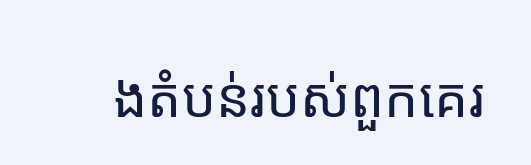ងតំបន់របស់ពួកគេរ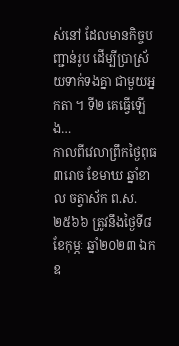ស់នៅ ដែលមានកិច្ចបញ្ជាន់រូប ដើម្បីប្រាស្រ័យទាក់ទងគ្នា ជាមួយអ្នកតា ។ ទី២ គេធ្វើឡើង…
កាលពីវេលាព្រឹកថ្ងៃពុធ ៣រោច ខែមាឃ ឆ្នាំខាល ចត្វាស័ក ព.ស. ២៥៦៦ ត្រូវនឹងថ្ងៃទី៨ ខែកុម្ភៈ ឆ្នាំ២០២៣ ឯកឧ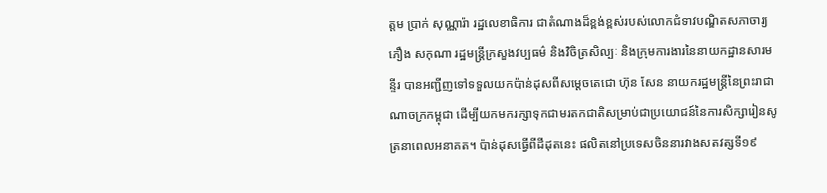ត្តម ប្រាក់ សុណ្ណារ៉ា រដ្ឋលេខាធិការ ជាតំណាងដ៏ខ្ពង់ខ្ពស់របស់លោកជំទាវបណ្ឌិតសភាចារ្យ ភឿង សកុណា រដ្ឋមន្ត្រីក្រសួងវប្បធម៌ និងវិចិត្រសិល្បៈ និងក្រុមការងារនៃនាយកដ្ឋានសារមន្ទីរ បានអញ្ជីញទៅទទួលយកប៉ាន់ដុសពីសម្តេចតេជោ ហ៊ុន សែន នាយករដ្ឋមន្ត្រីនៃព្រះរាជាណាចក្រកម្ពុជា ដើម្បីយកមករក្សាទុកជាមរតកជាតិសម្រាប់ជាប្រយោជន៍នៃការសិក្សារៀនសូត្រនាពេលអនាគត។ ប៉ាន់ដុសធ្វើពីដីដុតនេះ ផលិតនៅប្រទេសចិននារវាងសតវត្សទី១៩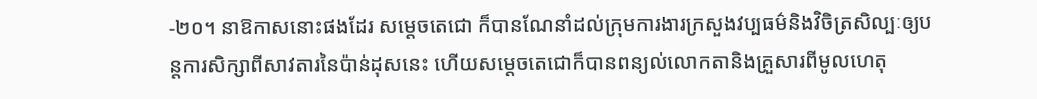-២០។ នាឱកាសនោះផងដែរ សម្តេចតេជោ ក៏បានណែនាំដល់ក្រុមការងារក្រសួងវប្បធម៌និងវិចិត្រសិល្បៈឲ្យបន្តការសិក្សាពីសាវតារនៃប៉ាន់ដុសនេះ ហើយសម្តេចតេជោក៏បានពន្យល់លោកតានិងគ្រួសារពីមូលហេតុ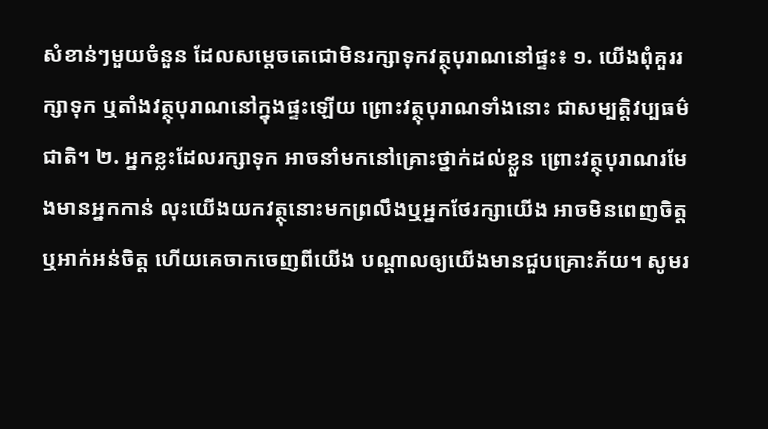សំខាន់ៗមួយចំនួន ដែលសម្តេចតេជោមិនរក្សាទុកវត្ថុបុរាណនៅផ្ទះ៖ ១. យើងពុំគួររក្សាទុក ឬតាំងវត្ថុបុរាណនៅក្នុងផ្ទះឡើយ ព្រោះវត្ថុបុរាណទាំងនោះ ជាសម្បត្តិវប្បធម៌ជាតិ។ ២. អ្នកខ្លះដែលរក្សាទុក អាចនាំមកនៅគ្រោះថ្នាក់ដល់ខ្លួន ព្រោះវត្ថុបុរាណរមែងមានអ្នកកាន់ លុះយើងយកវត្ថុនោះមកព្រលឹងឬអ្នកថែរក្សាយើង អាចមិនពេញចិត្តឬអាក់អន់ចិត្ត ហើយគេចាកចេញពីយើង បណ្តាលឲ្យយើងមានជួបគ្រោះភ័យ។ សូមរ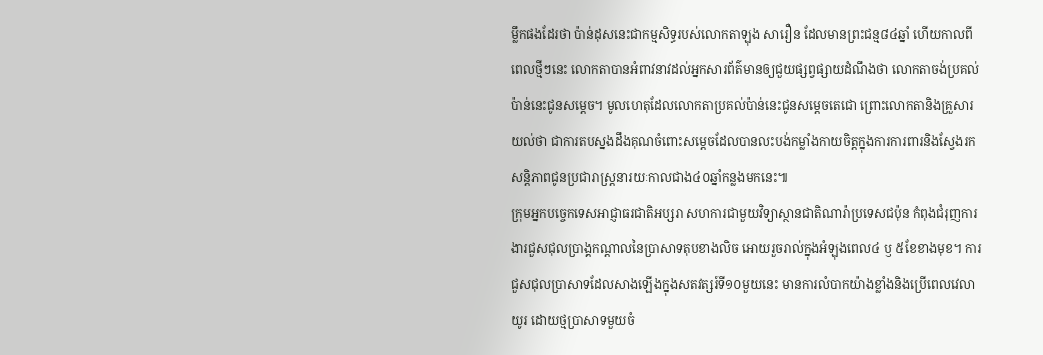ម្លឹកផងដែរថា ប៉ាន់ដុសនេះជាកម្មសិទ្ធរបស់លោកតាឡុង សារឿន ដែលមានព្រះជន្ម៨៤ឆ្នាំ ហើយកាលពីពេលថ្មីៗនេះ លោកតាបានអំពាវនាវដល់អ្នកសារព័ត៌មានឲ្យជួយផ្សព្វផ្សាយដំណឹងថា លោកតាចង់ប្រគល់ប៉ាន់នេះជូនសម្តេច។ មូលហេតុដែលលោកតាប្រគល់ប៉ាន់នេះជូនសម្តេចតេជោ ព្រោះលោកតានិងគ្រួសារយល់ថា ជាការតបស្នងដឹងគុណចំពោះសម្តេចដែលបានលះបង់កម្លាំងកាយចិត្តក្នុងការការពារនិងស្វែងរកសន្តិភាពជូនប្រជារាស្ត្រនារយៈកាលជាង៤០ឆ្នាំកន្លងមកនេះ៕
ក្រុមអ្នកបច្ចេកទេសអាជ្ញាធរជាតិអប្សរា សហការជាមួយវិទ្យាស្ថានជាតិណារ៉ាប្រទេសជប៉ុន កំពុងជំរុញការងារជួសជុលប្រាង្គកណ្តាលនៃប្រាសាទតុបខាងលិច អោយរួចរាល់ក្នុងអំឡុងពេល៤ ឫ ៥ខែខាងមុខ។ ការជួសជុលប្រាសាទដែលសាងឡើងក្នុងសតវត្សរ៍ទី១០មួយនេះ មានការលំបាកយ៉ាងខ្លាំងនិងប្រើពេលវេលាយូរ ដោយថ្មប្រាសាទមួយចំ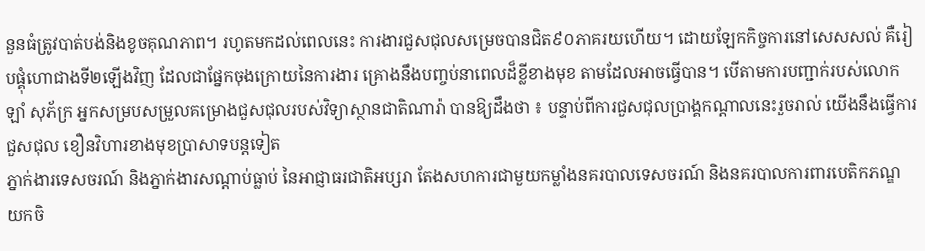នួនធំត្រូវបាត់បង់និងខូចគុណភាព។ រហូតមកដល់ពេលនេះ ការងារជួសជុលសម្រេចបានជិត៩០ភាគរយហើយ។ ដោយឡែកកិច្ចការនៅសេសសល់ គឺរៀបផ្គុំហោជាងទី២ឡើងវិញ ដែលជាផ្នែកចុងក្រោយនៃការងារ គ្រោងនឹងបញ្ចប់នាពេលដ៏ខ្លីខាងមុខ តាមដែលអាចធ្វើបាន។ បើតាមការបញ្ជាក់របស់លោក ឡាំ សុភ័ក្រ អ្នកសម្របសម្រួលគម្រោងជួសជុលរបស់វិទ្យាស្ថានជាតិណារ៉ា បានឱ្យដឹងថា ៖ បន្ទាប់ពីការជួសជុលប្រាង្គកណ្តាលនេះរួចរាល់ យើងនឹងធ្វើការជួសជុល ខឿនវិហារខាងមុខប្រាសាទបន្តទៀត
ភ្នាក់ងារទេសចរណ៍ និងភ្នាក់ងារសណ្ដាប់ធ្លាប់ នៃអាជ្ញាធរជាតិអប្សរា តែងសហការជាមួយកម្លាំងនគរបាលទេសចរណ៍ និងនគរបាលការពារបេតិកភណ្ឌ យកចិ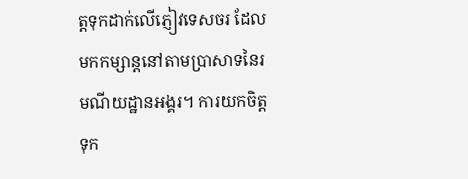ត្តទុកដាក់លើភ្ញៀវទេសចរ ដែលមកកម្សាន្តនៅតាមប្រាសាទនៃរមណីយដ្ឋានអង្គរ។ ការយកចិត្តទុក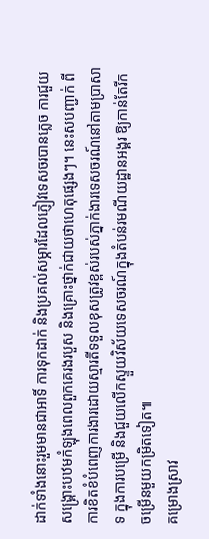ដាក់ទាំងនោះរួមមានជាអាទិ៍ ការទុកដាក់ និងប្រគល់សម្ភារដែលភ្ញៀវទេសចរបានភ្លេច ការជួយសង្រ្គោះបឋមកំឡុងពេលពួកគេរងរបួស និងគ្រោះថ្នាក់ជាយថាហេតុផ្សេងៗ។ នេះសបញ្ជាក់ ពីការខិតខំបំពេញការងារដោយស្មារតីទទួលខុសត្រូវខ្ពស់របស់ភ្នាក់ងារទេសចរណ៍នៅតាមប្រាសាទ ក្នុងការបម្រើ និងជួយលើកស្ទួយវិស័យទេសចរណ៍ក្នុងតំបន់រមណីយដ្ឋានអង្គរ ឱ្យកាន់តែរីកចម្រើនមួយកម្រិតទៀត៕
គម្រោងស្រាវ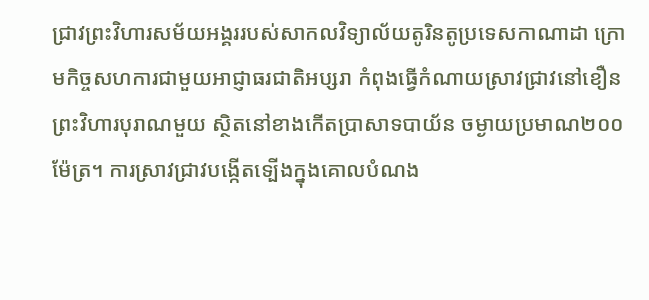ជ្រាវព្រះវិហារសម័យអង្គររបស់សាកលវិទ្យាល័យតូរិនតូប្រទេសកាណាដា ក្រោមកិច្ចសហការជាមួយអាជ្ញាធរជាតិអប្សរា កំពុងធ្វើកំណាយស្រាវជ្រាវនៅខឿនព្រះវិហារបុរាណមួយ ស្ថិតនៅខាងកើតប្រាសាទបាយ័ន ចម្ងាយប្រមាណ២០០ម៉ែត្រ។ ការស្រាវជ្រាវបង្កើតទ្បើងក្នុងគោលបំណង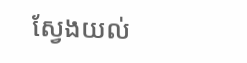ស្វែងយល់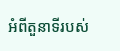អំពីតួនាទីរបស់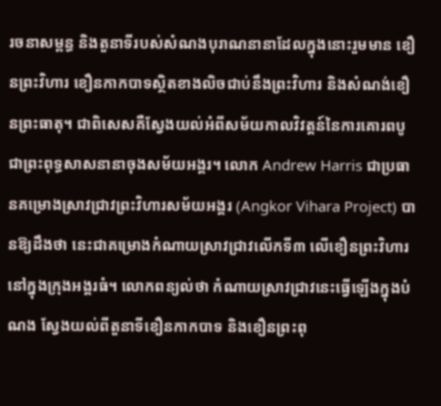រចនាសម្ពន្ធ និងតួនាទីរបស់សំណងបុរាណនានាដែលក្នុងនោះរួមមាន ខឿនព្រះវិហារ ខឿនកាកបាទស្ថិតខាងលិចជាប់នឹងព្រះវិហារ និងសំណង់ខឿនព្រះធាតុ។ ជាពិសេសគឺស្វែងយល់អំពីសម័យកាលវិវត្តន៍នៃការគោរពបូជាព្រះពុទ្ធសាសនានាចុងសម័យអង្គរ។ លោក Andrew Harris ជាប្រធានគម្រោងស្រាវជ្រាវព្រះវិហារសម័យអង្គរ (Angkor Vihara Project) បានឱ្យដឹងថា នេះជាគម្រោងកំណាយស្រាវជ្រាវលើកទី៣ លើខឿនព្រះវិហារនៅក្នុងក្រុងអង្គរធំ។ លោកពន្យល់ថា កំណាយស្រាវជ្រាវនេះធ្វើឡើងក្នុងបំណង ស្វែងយល់ពីតួនាទីខឿនកាកបាទ និងខឿនព្រះពុ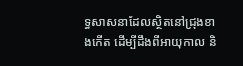ទ្ធសាសនាដែលស្ថិតនៅជ្រុងខាងកើត ដើម្បីដឹងពីអាយុកាល និ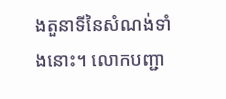ងតួនាទីនៃសំណង់ទាំងនោះ។ លោកបញ្ជា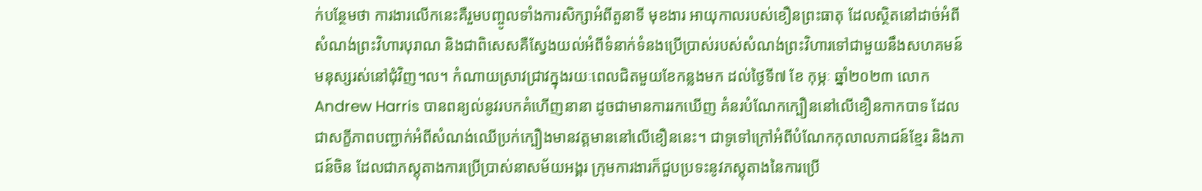ក់បន្ថែមថា ការងារលើកនេះគឺរួមបញ្ចូលទាំងការសិក្សាអំពីតួនាទី មុខងារ អាយុកាលរបស់ខឿនព្រះធាតុ ដែលស្ថិតនៅដាច់អំពីសំណង់ព្រះវិហារបុរាណ និងជាពិសេសគឺស្វែងយល់អំពីទំនាក់ទំនងប្រើប្រាស់របស់សំណង់ព្រះវិហារទៅជាមួយនឹងសហគមន៍មនុស្សរស់នៅជុំវិញ។ល។ កំណាយស្រាវជ្រាវក្នុងរយៈពេលជិតមួយខែកន្លងមក ដល់ថ្ងៃទី៧ ខែ កុម្ភៈ ឆ្នាំ២០២៣ លោក Andrew Harris បានពន្យល់នូវរបកគំហើញនានា ដូចជាមានការរកឃើញ គំនរបំណែកក្បឿននៅលើខឿនកាកបាទ ដែលជាសក្ខីភាពបញ្ជាក់អំពីសំណង់ឈើប្រក់ក្បឿងមានវត្តមាននៅលើខឿននេះ។ ជាទូទៅក្រៅអំពីបំណែកកុលាលភាជន៍ខ្មែរ និងភាជន៍ចិន ដែលជាភស្តុតាងការប្រើប្រាស់នាសម័យអង្គរ ក្រុមការងារក៏ជួបប្រទះនូវភស្តុតាងនៃការប្រើ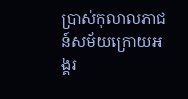ប្រាស់កុលាលភាជន៍សម័យក្រោយអង្គរ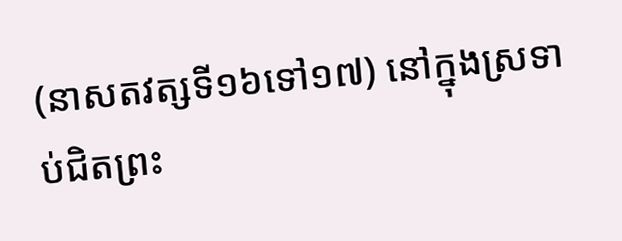(នាសតវត្សទី១៦ទៅ១៧) នៅក្នុងស្រទាប់ជិតព្រះ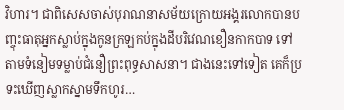វិហារ។ ជាពិសេសចាស់បុរាណនាសម័យក្រោយអង្គរលោកបានបញ្ចុះធាតុអ្នកស្លាប់ក្នុងកូនក្រឡកប់ក្នុងដីបរិវេណខឿនកាកបាទ ទៅតាមទំនៀមទម្លាប់ជំនឿព្រះពុទ្ធសាសនា។ ជាងនេះទៅទៀត គេក៏ប្រទះឃើញស្លាកស្នាមទឹកហូរ…